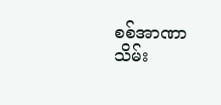စစ်အာဏာသိမ်း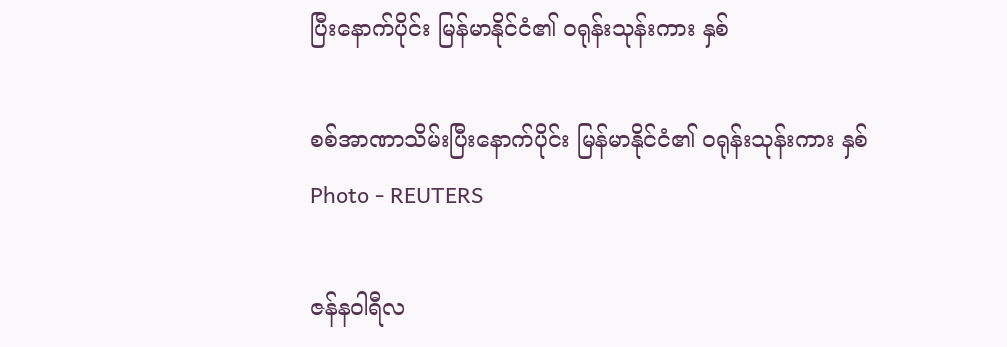ပြီးနောက်ပိုင်း မြန်မာနိုင်ငံ၏ ဝရုန်းသုန်းကား နှစ်

စစ်အာဏာသိမ်းပြီးနောက်ပိုင်း မြန်မာနိုင်ငံ၏ ဝရုန်းသုန်းကား နှစ်
Photo - REUTERS

ဇန်နဝါရီလ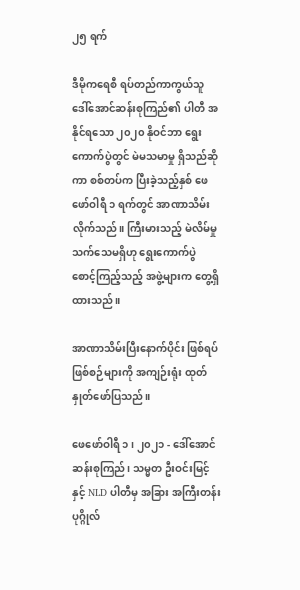၂၅ ရက်

ဒီမိုကရေစီ ရပ်တည်ကာကွယ်သူ ဒေါ်အောင်ဆန်းစုကြည်၏ ပါတီ အနိုင်ရသော ၂၀၂၀ နိုဝင်ဘာ ရွေးကောက်ပွဲတွင် မဲမသမာမှု ရှိသည်ဆိုကာ စစ်တပ်က ပြီးခဲ့သည့်နှစ် ဖေဖော်ဝါရီ ၁ ရက်တွင် အာဏာသိမ်းလိုက်သည်။ ကြီးမားသည့် မဲလိမ်မှု သက်သေမရှိဟု ရွေးကောက်ပွဲ စောင့်ကြည့်သည့် အဖွဲ့များက တွေ့ရှိထားသည်။

အာဏာသိမ်းပြီးနောက်ပိုင်း ဖြစ်ရပ်ဖြစ်စဉ်များကို အကျဉ်းရုံး ထုတ်နှုတ်ဖော်ပြသည်။

ဖေဖော်ဝါရီ ၁ ၊ ၂၀၂၁ - ဒေါ်အောင်ဆန်းစုကြည်၊ သမ္မတ ဦးဝင်းမြင့်နှင့် NLD ပါတီမှ အခြား အကြီးတန်းပုဂ္ဂိုလ်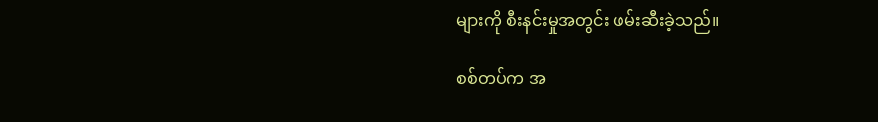များကို စီးနင်းမှုအတွင်း ဖမ်းဆီးခဲ့သည်။

စစ်တပ်က အ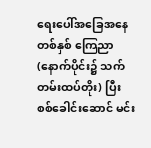ရေးပေါ်အခြေအနေ တစ်နှစ် ကြေညာ(နောက်ပိုင်း၌ သက်တမ်းထပ်တိုး) ပြီး စစ်ခေါင်းဆောင် မင်း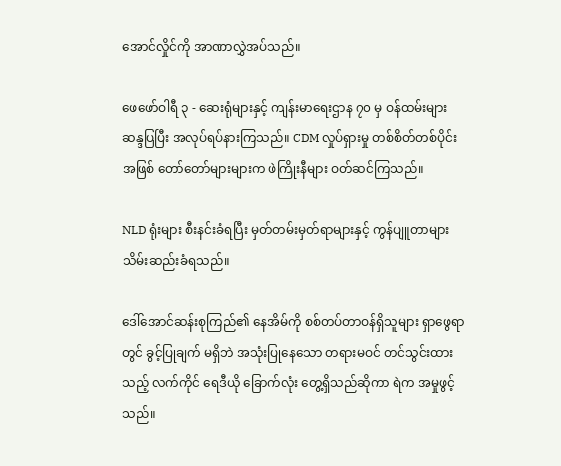အောင်လှိုင်ကို အာဏာလွှဲအပ်သည်။

ဖေဖော်ဝါရီ ၃ - ဆေးရုံများနှင့် ကျန်းမာရေးဌာန ၇၀ မှ ဝန်ထမ်းများ ဆန္ဒပြပြီး အလုပ်ရပ်နားကြသည်။ CDM လှုပ်ရှားမှု တစ်စိတ်တစ်ပိုင်းအဖြစ် တော်တော်များများက ဖဲကြိုးနီများ ဝတ်ဆင်ကြသည်။

NLD ရုံးများ စီးနင်းခံရပြီး မှတ်တမ်းမှတ်ရာများနှင့် ကွန်ပျူတာများ သိမ်းဆည်းခံရသည်။

ဒေါ်အောင်ဆန်းစုကြည်၏ နေအိမ်ကို စစ်တပ်တာဝန်ရှိသူများ ရှာဖွေရာတွင် ခွင့်ပြုချက် မရှိဘဲ အသုံးပြုနေသော တရားမဝင် တင်သွင်းထားသည့် လက်ကိုင် ရေဒီယို ခြောက်လုံး တွေ့ရှိသည်ဆိုကာ ရဲက အမှုဖွင့်သည်။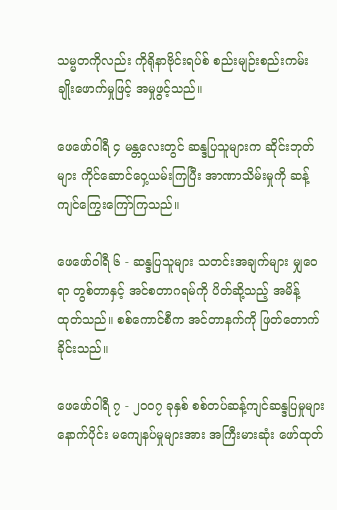သမ္မတကိုလည်း ကိုရိုနာဗိုင်းရပ်စ် စည်းမျဉ်းစည်းကမ်း ချိုးဖောက်မှုဖြင့် အမှုဖွင့်သည်။

ဖေဖော်ဝါရီ ၄ မန္တလေးတွင် ဆန္ဒပြသူများက ဆိုင်းဘုတ်များ ကိုင်ဆောင်ဝှေ့ယမ်းကြပြီး အာဏာသိမ်းမှုကို ဆန့်ကျင်ကြွေးကြော်ကြသည်။

ဖေဖော်ဝါရီ ၆ - ဆန္ဒပြသူများ သတင်းအချက်များ မျှဝေရာ တွစ်တာနှင့် အင်စတာဂရမ်ကို ပိတ်ဆို့သည့် အမိန့် ထုတ်သည်။ စစ်ကောင်စီက အင်တာနက်ကို ဖြတ်တောက်ခိုင်းသည်။

ဖေဖော်ဝါရီ ၇ - ၂၀၀၇ ခုနှစ် စစ်တပ်ဆန့်ကျင်ဆန္ဒပြမှုများ နောက်ပိုင်း မကျေနပ်မှုများအား အကြီးမားဆုံး ဖော်ထုတ်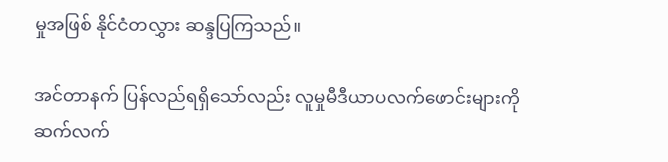မှုအဖြစ် နိုင်ငံတလွှား ဆန္ဒပြကြသည်။

အင်တာနက် ပြန်လည်ရရှိသော်လည်း လူမှုမီဒီယာပလက်ဖောင်းများကို ဆက်လက်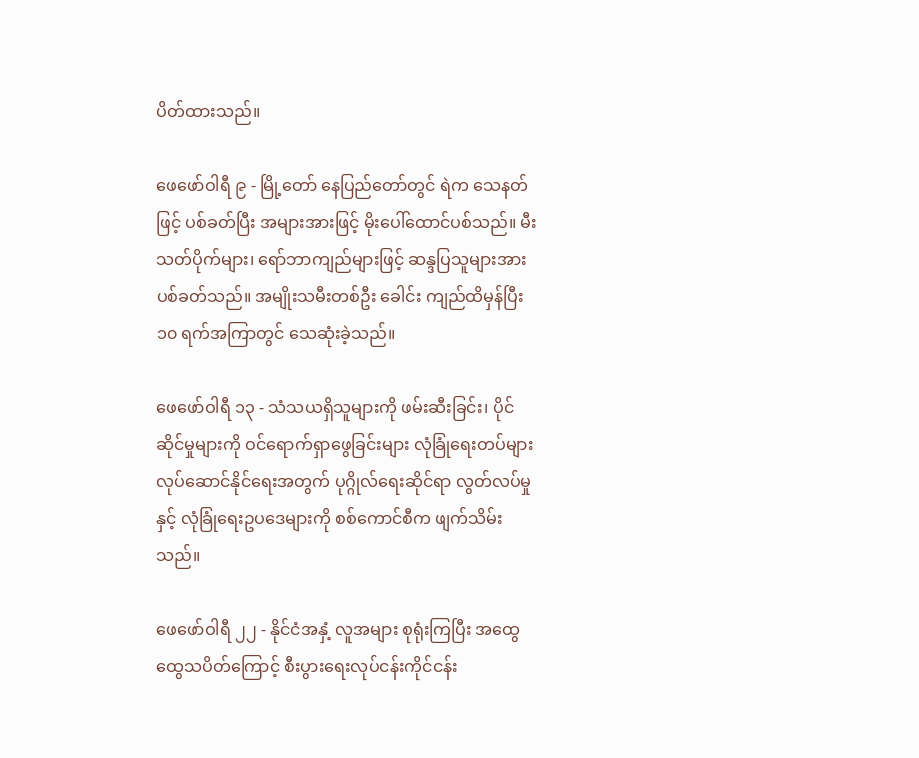ပိတ်ထားသည်။

ဖေဖော်ဝါရီ ၉ - မြို့တော် နေပြည်တော်တွင် ရဲက သေနတ်ဖြင့် ပစ်ခတ်ပြီး အများအားဖြင့် မိုးပေါ်ထောင်ပစ်သည်။ မီးသတ်ပိုက်များ၊ ရော်ဘာကျည်များဖြင့် ဆန္ဒပြသူများအား ပစ်ခတ်သည်။ အမျိုးသမီးတစ်ဦး ခေါင်း ကျည်ထိမှန်ပြီး ၁၀ ရက်အကြာတွင် သေဆုံးခဲ့သည်။

ဖေဖော်ဝါရီ ၁၃ - သံသယရှိသူများကို ဖမ်းဆီးခြင်း၊ ပိုင်ဆိုင်မှုများကို ဝင်ရောက်ရှာဖွေခြင်းများ လုံခြုံရေးတပ်များ လုပ်ဆောင်နိုင်ရေးအတွက် ပုဂ္ဂိုလ်ရေးဆိုင်ရာ လွတ်လပ်မှုနှင့် လုံခြုံရေးဥပဒေများကို စစ်ကောင်စီက ဖျက်သိမ်းသည်။

ဖေဖော်ဝါရီ ၂၂ - နိုင်ငံအနှံ့ လူအများ စုရုံးကြပြီး အထွေထွေသပိတ်ကြောင့် စီးပွားရေးလုပ်ငန်းကိုင်ငန်း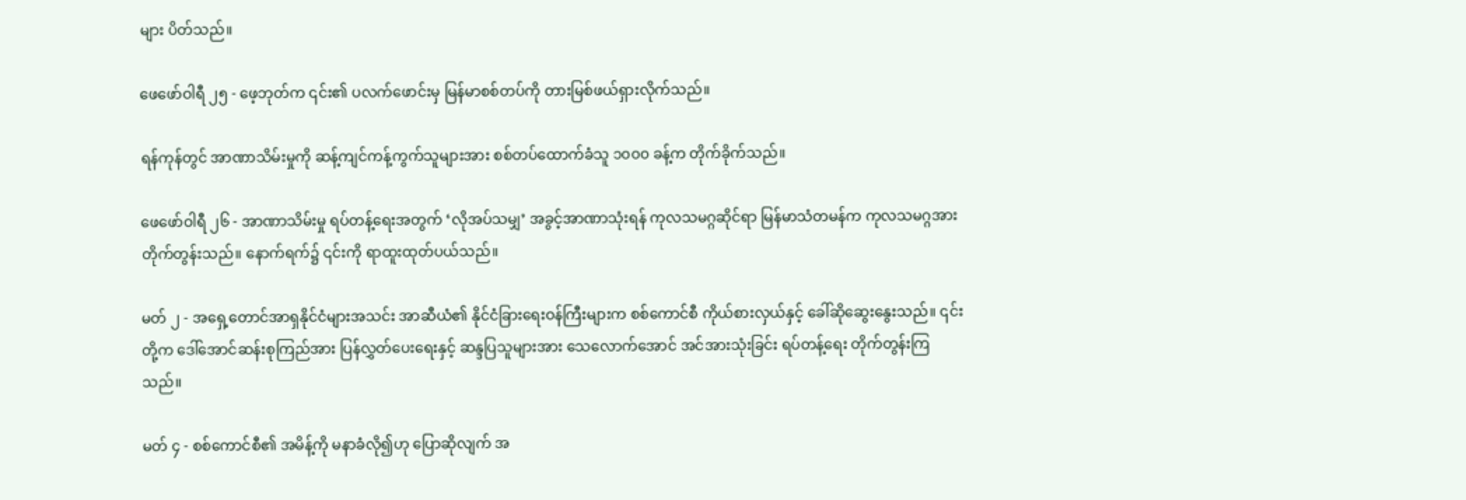များ ပိတ်သည်။

ဖေဖော်ဝါရီ ၂၅ - ဖေ့ဘုတ်က ၎င်း၏ ပလက်ဖောင်းမှ မြန်မာစစ်တပ်ကို တားမြစ်ဖယ်ရှားလိုက်သည်။

ရန်ကုန်တွင် အာဏာသိမ်းမှုကို ဆန့်ကျင်ကန့်ကွက်သူများအား စစ်တပ်ထောက်ခံသူ ၁၀၀၀ ခန့်က တိုက်ခိုက်သည်။

ဖေဖော်ဝါရီ ၂၆ - အာဏာသိမ်းမှု ရပ်တန့်ရေးအတွက် ‘လိုအပ်သမျှ’ အခွင့်အာဏာသုံးရန် ကုလသမဂ္ဂဆိုင်ရာ မြန်မာသံတမန်က ကုလသမဂ္ဂအား တိုက်တွန်းသည်။ နောက်ရက်၌ ၎င်းကို ရာထူးထုတ်ပယ်သည်။

မတ် ၂ - အရှေ့တောင်အာရှနိုင်ငံများအသင်း အာဆီယံ၏ နိုင်ငံခြားရေးဝန်ကြီးများက စစ်ကောင်စီ ကိုယ်စားလှယ်နှင့် ခေါ်ဆိုဆွေးနွေးသည်။ ၎င်းတို့က ဒေါ်အောင်ဆန်းစုကြည်အား ပြန်လွှတ်ပေးရေးနှင့် ဆန္ဒပြသူများအား သေလောက်အောင် အင်အားသုံးခြင်း ရပ်တန့်ရေး တိုက်တွန်းကြသည်။

မတ် ၄ - စစ်ကောင်စီ၏ အမိန့်ကို မနာခံလို၍ဟု ပြောဆိုလျက် အ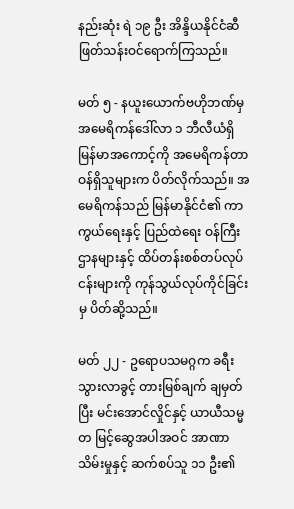နည်းဆုံး ရဲ ၁၉ ဦး အိန္ဒိယနိုင်ငံဆီ ဖြတ်သန်းဝင်ရောက်ကြသည်။

မတ် ၅ - နယူးယောက်ဗဟိုဘဏ်မှ အမေရိကန်ဒေါ်လာ ၁ ဘီလီယံရှိ  မြန်မာအကောင့်ကို အမေရိကန်တာဝန်ရှိသူများက ပိတ်လိုက်သည်။ အမေရိကန်သည် မြန်မာနိုင်ငံ၏ ကာကွယ်ရေးနှင့် ပြည်ထဲရေး ဝန်ကြီးဌာနများနှင့် ထိပ်တန်းစစ်တပ်လုပ်ငန်းများကို ကုန်သွယ်လုပ်ကိုင်ခြင်းမှ ပိတ်ဆို့သည်။

မတ် ၂၂ - ဥရောပသမဂ္ဂက ခရီးသွားလာခွင့် တားမြစ်ချက် ချမှတ်ပြီး မင်းအောင်လှိုင်နှင့် ယာယီသမ္မတ မြင့်ဆွေအပါအဝင် အာဏာသိမ်းမှုနှင့် ဆက်စပ်သူ ၁၁ ဦး၏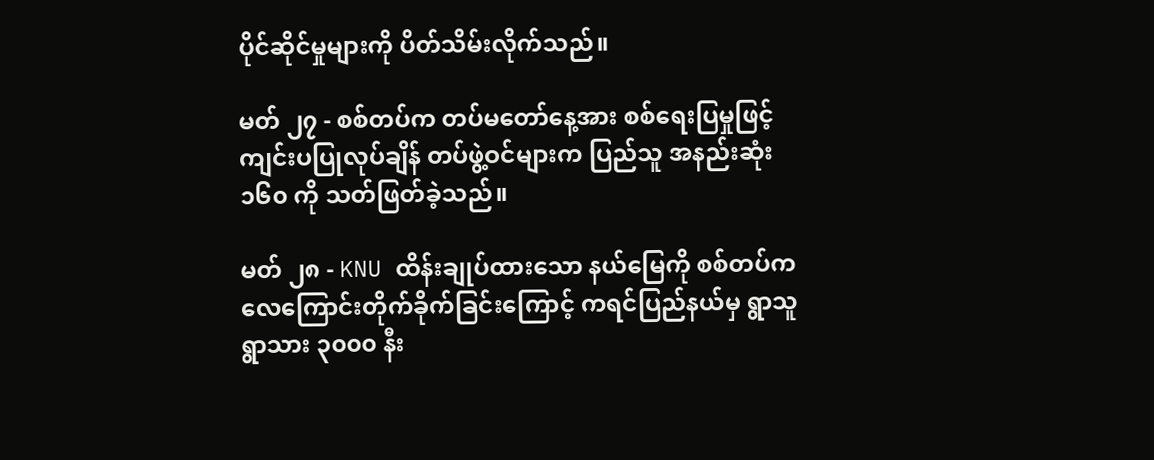ပိုင်ဆိုင်မှုများကို ပိတ်သိမ်းလိုက်သည်။

မတ် ၂၇ - စစ်တပ်က တပ်မတော်နေ့အား စစ်ရေးပြမှုဖြင့် ကျင်းပပြုလုပ်ချိန် တပ်ဖွဲ့ဝင်များက ပြည်သူ အနည်းဆုံး ၁၆၀ ကို သတ်ဖြတ်ခဲ့သည်။

မတ် ၂၈ - KNU ထိန်းချုပ်ထားသော နယ်မြေကို စစ်တပ်က လေကြောင်းတိုက်ခိုက်ခြင်းကြောင့် ကရင်ပြည်နယ်မှ ရွာသူရွာသား ၃၀၀၀ နီး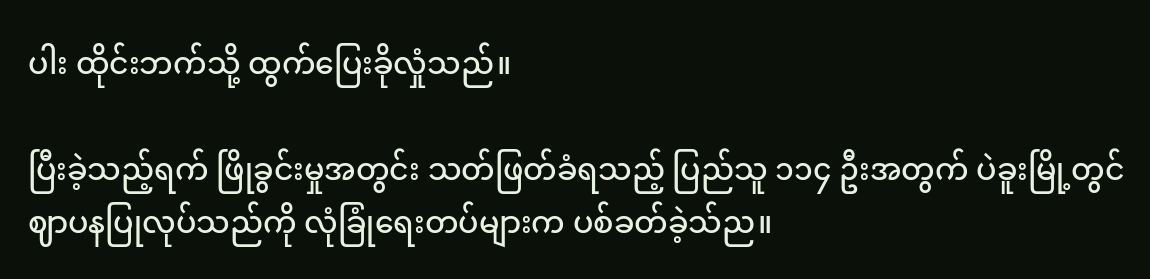ပါး ထိုင်းဘက်သို့ ထွက်ပြေးခိုလှုံသည်။

ပြီးခဲ့သည့်ရက် ဖြိုခွင်းမှုအတွင်း သတ်ဖြတ်ခံရသည့် ပြည်သူ ၁၁၄ ဦးအတွက် ပဲခူးမြို့တွင် ဈာပနပြုလုပ်သည်ကို လုံခြုံရေးတပ်များက ပစ်ခတ်ခဲ့သ်ည။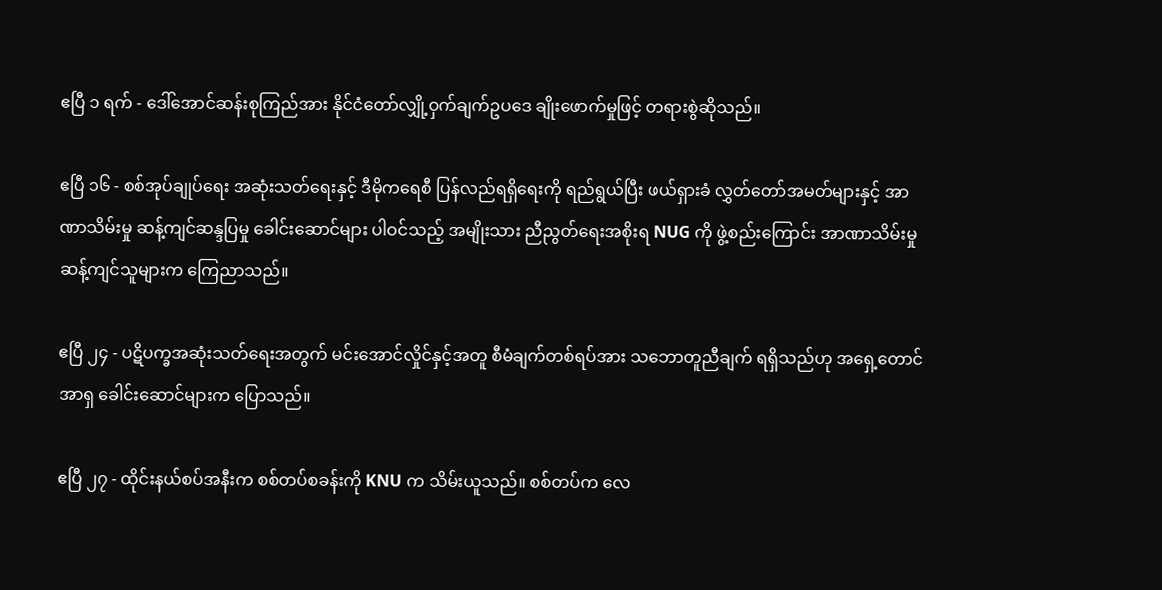ဧပြီ ၁ ရက် - ဒေါ်အောင်ဆန်းစုကြည်အား နိုင်ငံတော်လျှို့ဝှက်ချက်ဥပဒေ ချိုးဖောက်မှုဖြင့် တရားစွဲဆိုသည်။

ဧပြီ ၁၆ - စစ်အုပ်ချုပ်ရေး အဆုံးသတ်ရေးနှင့် ဒီမိုကရေစီ ပြန်လည်ရရှိရေးကို ရည်ရွယ်ပြီး ဖယ်ရှားခံ လွှတ်တော်အမတ်များနှင့် အာဏာသိမ်းမှု ဆန့်ကျင်ဆန္ဒပြမှု ခေါင်းဆောင်များ ပါဝင်သည့် အမျိုးသား ညီညွတ်ရေးအစိုးရ NUG ကို ဖွဲ့စည်းကြောင်း အာဏာသိမ်းမှု ဆန့်ကျင်သူများက ကြေညာသည်။

ဧပြီ ၂၄ - ပဋိပက္ခအဆုံးသတ်ရေးအတွက် မင်းအောင်လှိုင်နှင့်အတူ စီမံချက်တစ်ရပ်အား သဘောတူညီချက် ရရှိသည်ဟု အရှေ့တောင်အာရှ ခေါင်းဆောင်များက ပြောသည်။

ဧပြီ ၂၇ - ထိုင်းနယ်စပ်အနီးက စစ်တပ်စခန်းကို KNU က သိမ်းယူသည်။ စစ်တပ်က လေ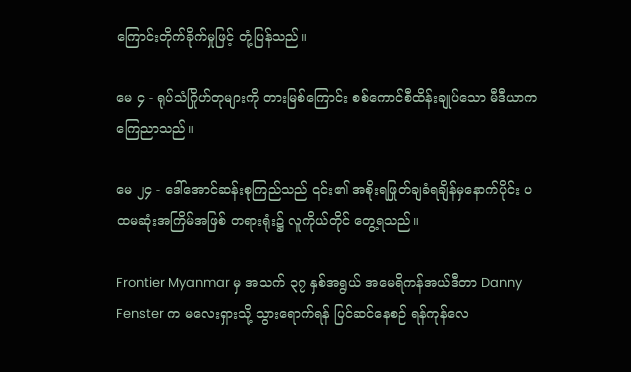ကြောင်းတိုက်ခိုက်မှုဖြင့် တုံ့ပြန်သည်။

မေ ၄ - ရုပ်သံဂြိုဟ်တုများကို တားမြစ်ကြောင်း စစ်ကောင်စီထိန်းချုပ်သော မီဒီယာက ကြေညာသည်။

မေ ၂၄ - ဒေါ်အောင်ဆန်းစုကြည်သည် ၎င်း၏ အစိုးရဖြုတ်ချခံရချိန်မှနောက်ပိုင်း ပထမဆုံးအကြိမ်အဖြစ် တရားရုံး၌ လူကိုယ်တိုင် တွေ့ရသည်။

Frontier Myanmar မှ အသက် ၃၇ နှစ်အရွယ် အမေရိကန်အယ်ဒီတာ Danny Fenster က မလေးရှားသို့ သွားရောက်ရန် ပြင်ဆင်နေစဉ် ရန်ကုန်လေ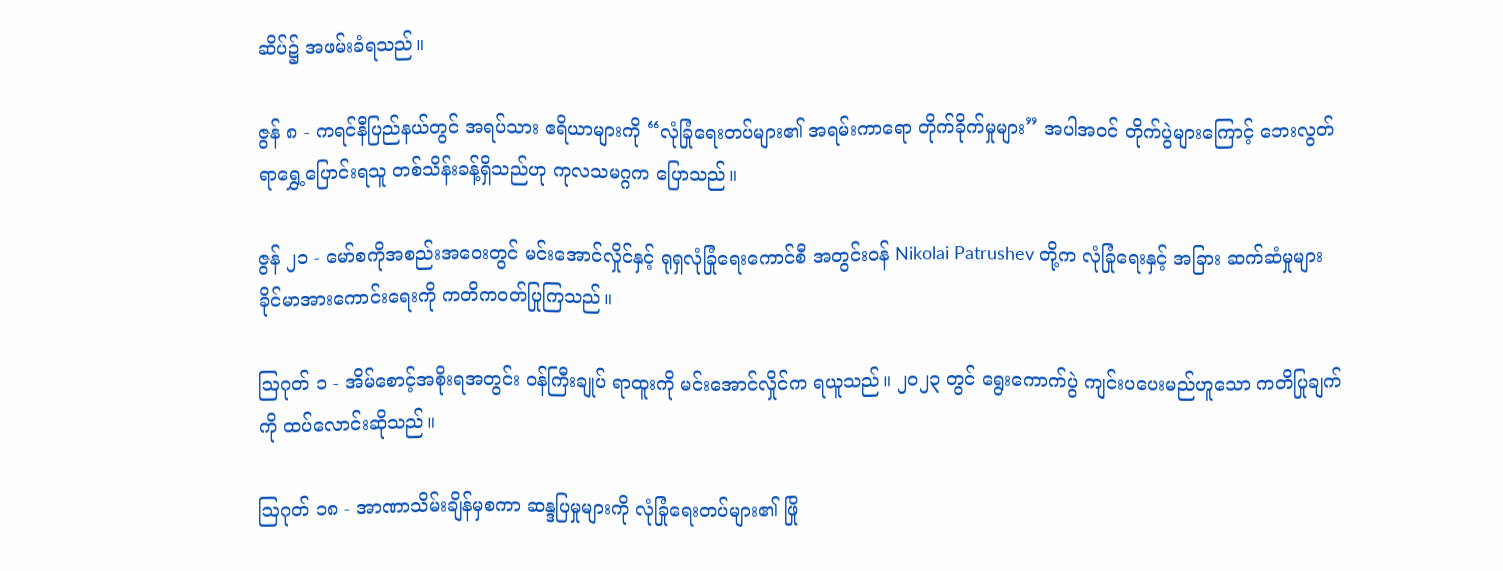ဆိပ်၌ အဖမ်းခံရသည်။

ဇွန် ၈ - ကရင်နီပြည်နယ်တွင် အရပ်သား ဧရိယာများကို “လုံခြုံရေးတပ်များ၏ အရမ်းကာရော တိုက်ခိုက်မှုများ” အပါအဝင် တိုက်ပွဲများကြောင့် ဘေးလွတ်ရာရွှေ့ပြောင်းရသူ တစ်သိန်းခန့်ရှိသည်ဟု ကုလသမဂ္ဂက ပြောသည်။

ဇွန် ၂၁ - မော်စကိုအစည်းအဝေးတွင် မင်းအောင်လှိုင်နှင့် ရုရှလုံခြုံရေးကောင်စီ အတွင်းဝန် Nikolai Patrushev တို့က လုံခြုံရေးနှင့် အခြား ဆက်ဆံမှုများ ခိုင်မာအားကောင်းရေးကို ကတိကဝတ်ပြုကြသည်။

ဩဂုတ် ၁ - အိမ်စောင့်အစိုးရအတွင်း ဝန်ကြီးချုပ် ရာထူးကို မင်းအောင်လှိုင်က ရယူသည်။ ၂၀၂၃ တွင် ရွေးကောက်ပွဲ ကျင်းပပေးမည်ဟူသော ကတိပြုချက်ကို ထပ်လောင်းဆိုသည်။

ဩဂုတ် ၁၈ - အာဏာသိမ်းချိန်မှစကာ ဆန္ဒပြမှုများကို လုံခြုံရေးတပ်များ၏ ဖြို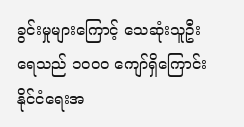ခွင်းမှုများကြောင့် သေဆုံးသူဦးရေသည် ၁၀၀၀ ကျော်ရှိကြောင်း နိုင်ငံရေးအ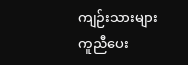ကျဉ်းသားများ ကူညီပေး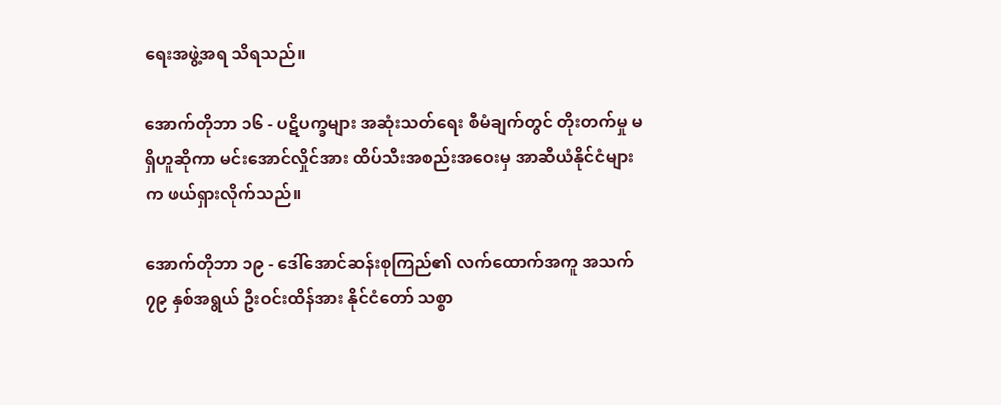ရေးအဖွဲ့အရ သိရသည်။

အောက်တိုဘာ ၁၆ - ပဋိပက္ခများ အဆုံးသတ်ရေး စီမံချက်တွင် တိုးတက်မှု မရှိဟူဆိုကာ မင်းအောင်လှိုင်အား ထိပ်သီးအစည်းအဝေးမှ အာဆီယံနိုင်ငံများက ဖယ်ရှားလိုက်သည်။

အောက်တိုဘာ ၁၉ - ဒေါ်အောင်ဆန်းစုကြည်၏ လက်ထောက်အကူ အသက် ၇၉ နှစ်အရွယ် ဦးဝင်းထိန်အား နိုင်ငံတော် သစ္စာ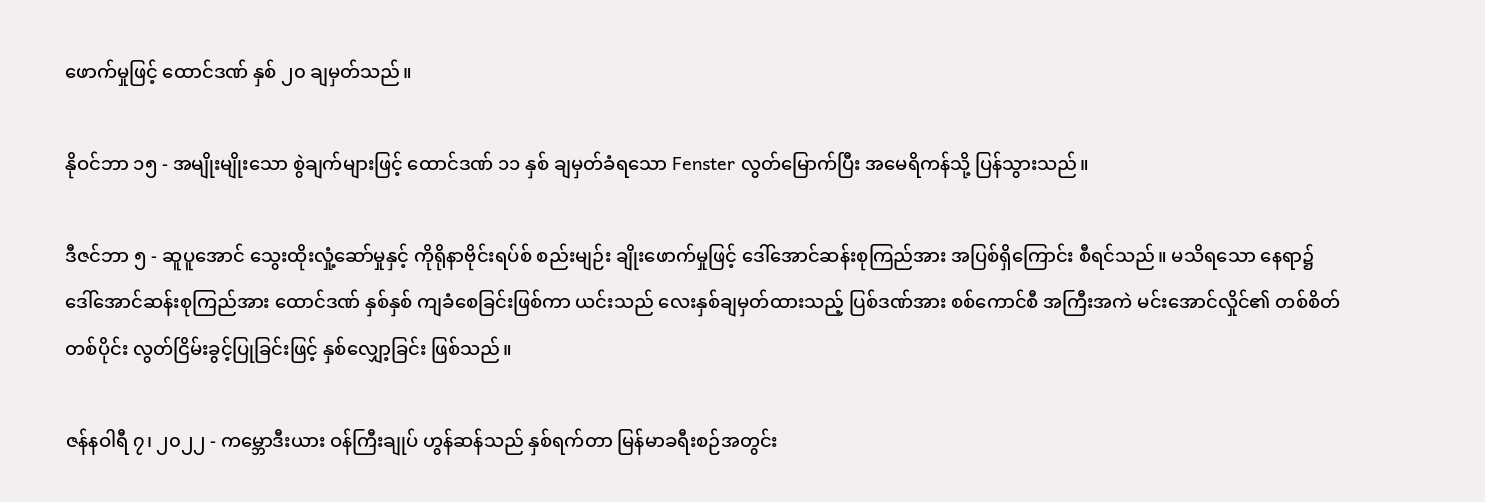ဖောက်မှုဖြင့် ထောင်ဒဏ် နှစ် ၂၀ ချမှတ်သည်။

နိုဝင်ဘာ ၁၅ - အမျိုးမျိုးသော စွဲချက်များဖြင့် ထောင်ဒဏ် ၁၁ နှစ် ချမှတ်ခံရသော Fenster လွတ်မြောက်ပြီး အမေရိကန်သို့ ပြန်သွားသည်။

ဒီဇင်ဘာ ၅ - ဆူပူအောင် သွေးထိုးလှုံ့ဆော်မှုနှင့် ကိုရိုနာဗိုင်းရပ်စ် စည်းမျဉ်း ချိုးဖောက်မှုဖြင့် ဒေါ်အောင်ဆန်းစုကြည်အား အပြစ်ရှိကြောင်း စီရင်သည်။ မသိရသော နေရာ၌ ဒေါ်အောင်ဆန်းစုကြည်အား ထောင်ဒဏ် နှစ်နှစ် ကျခံစေခြင်းဖြစ်ကာ ယင်းသည် လေးနှစ်ချမှတ်ထားသည့် ပြစ်ဒဏ်အား စစ်ကောင်စီ အကြီးအကဲ မင်းအောင်လှိုင်၏ တစ်စိတ်တစ်ပိုင်း လွတ်ငြိမ်းခွင့်ပြုခြင်းဖြင့် နှစ်လျှော့ခြင်း ဖြစ်သည်။

ဇန်နဝါရီ ၇၊ ၂၀၂၂ - ကမ္ဘောဒီးယား ဝန်ကြီးချုပ် ဟွန်ဆန်သည် နှစ်ရက်တာ မြန်မာခရီးစဉ်အတွင်း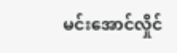မင်းအောင်လှိုင်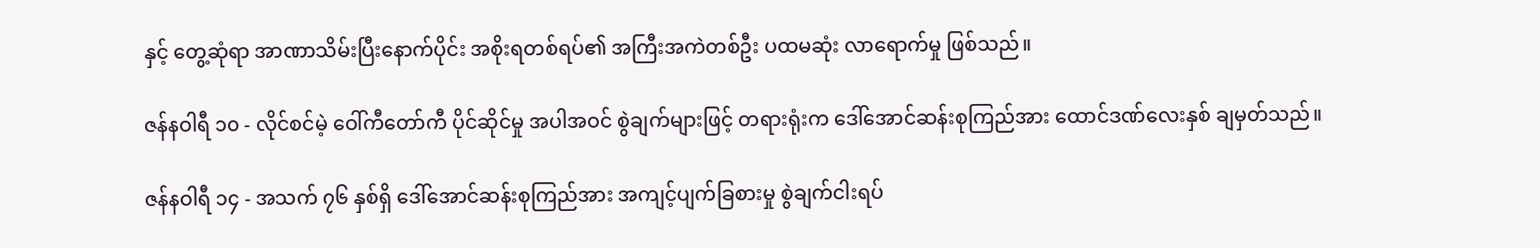နှင့် တွေ့ဆုံရာ အာဏာသိမ်းပြီးနောက်ပိုင်း အစိုးရတစ်ရပ်၏ အကြီးအကဲတစ်ဦး ပထမဆုံး လာရောက်မှု ဖြစ်သည်။

ဇန်နဝါရီ ၁၀ - လိုင်စင်မဲ့ ဝေါ်ကီတော်ကီ ပိုင်ဆိုင်မှု အပါအဝင် စွဲချက်များဖြင့် တရားရုံးက ဒေါ်အောင်ဆန်းစုကြည်အား ထောင်ဒဏ်လေးနှစ် ချမှတ်သည်။

ဇန်နဝါရီ ၁၄ - အသက် ၇၆ နှစ်ရှိ ဒေါ်အောင်ဆန်းစုကြည်အား အကျင့်ပျက်ခြစားမှု စွဲချက်ငါးရပ်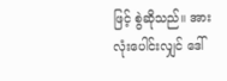ဖြင့် စွဲဆိုသည်။ အားလုံးပေါင်းလျှင် ဒေါ်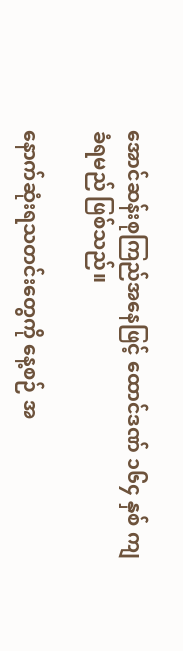အောင်ဆန်းစုကြည်အနေဖြင့် ထောင်ဒဏ် ၁၆၄ နှစ် ကျခံရမည် ဖြစ်သည်။

နောက်ဆုံးရသတင်းတွေကို နေ့စဉ် အ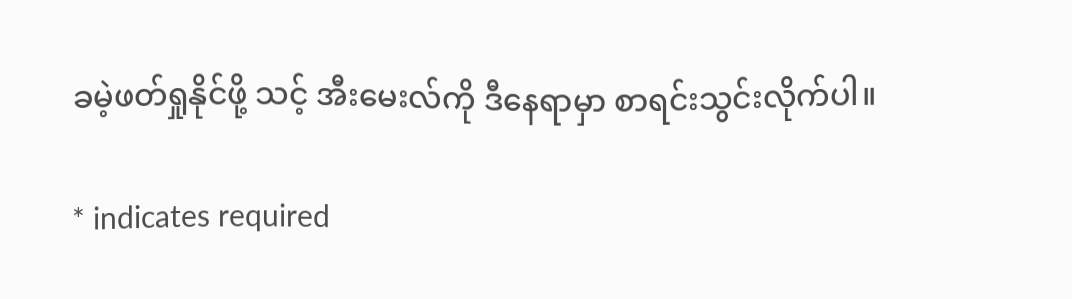ခမဲ့ဖတ်ရှုနိုင်ဖို့ သင့် အီးမေးလ်ကို ဒီနေရာမှာ စာရင်းသွင်းလိုက်ပါ။

* indicates required